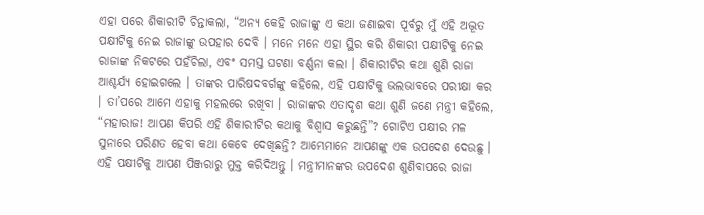ଏହା ପରେ ଶିକାରୀଟି ଚିନ୍ତାକଲା, “ଅନ୍ୟ କେହି ରାଜାଙ୍କୁ ଏ କଥା ଜଣାଇବା ପୂର୍ବରୁ ମୁଁ ଏହି ଅଦ୍ଭୂତ ପକ୍ଷୀଟିକୁ ନେଇ ରାଜାଙ୍କୁ ଉପହାର ଦେବି । ମନେ ମନେ ଏହା ସ୍ଥିର କରି ଶିକାରୀ ପକ୍ଷୀଟିକୁ ନେଇ ରାଜାଙ୍କ ନିକଟରେ ପହଁଚିଲା, ଏବଂ ସମସ୍ତ ଘଟଣା ବର୍ଣ୍ଣନା କଲା । ଶିକାରୀଟିର କଥା ଶୁଣି ରାଜା ଆଶ୍ଚର୍ଯ୍ୟ ହୋଇଗଲେ । ତାଙ୍କର ପାରିଷଦବର୍ଗଙ୍କୁ କହିଲେ, ଏହି ପକ୍ଷୀଟିକୁ ଭଲଭାବରେ ପରୀକ୍ଷା କର । ତା’ପରେ ଆମେ ଏହାକୁ ମହଲରେ ରଖିବା । ରାଜାଙ୍କର ଏତାଦୃଶ କଥା ଶୁଣି ଜଣେ ମନ୍ତ୍ରୀ କହିଲେ, “ମହାରାଜ! ଆପଣ କିପରି ଏହି ଶିକାରୀଟିର କଥାକୁ ବିଶ୍ୱାସ କରୁଛନ୍ତି”? ଗୋଟିଏ ପକ୍ଷୀର ମଳ ସୁନାରେ ପରିଣତ ହେବା କଥା କେବେ ଦେଖିଛନ୍ତି? ଆମ୍ଭେମାନେ ଆପଣଙ୍କୁ ଏକ ଉପଦେଶ ଦେଉଛୁ । ଏହି ପକ୍ଷୀଟିକୁ ଆପଣ ପିଞ୍ଜରାରୁ ମୁକ୍ତ କରିଦିଅନ୍ତୁ । ମନ୍ତ୍ରୀମାନଙ୍କର ଉପଦେଶ ଶୁଣିବାପରେ ରାଜା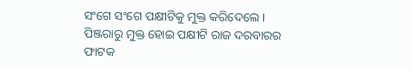ସଂଗେ ସଂଗେ ପକ୍ଷୀଟିକୁ ମୁକ୍ତ କରିଦେଲେ । ପିଞ୍ଜରାରୁ ମୁକ୍ତ ହୋଇ ପକ୍ଷୀଟି ରାଜ ଦରବାରର ଫାଟକ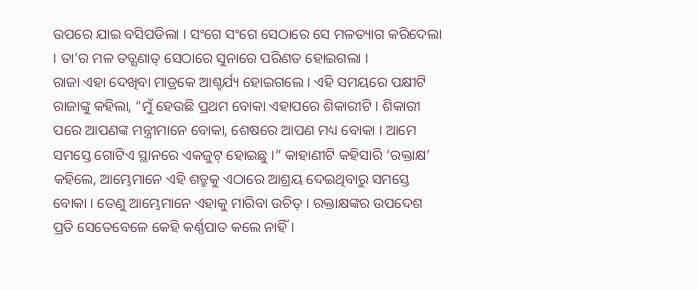ଉପରେ ଯାଇ ବସିପଡିଲା । ସଂଗେ ସଂଗେ ସେଠାରେ ସେ ମଳତ୍ୟାଗ କରିଦେଲା । ତା’ର ମଳ ତତ୍କ୍ଷଣାତ୍ ସେଠାରେ ସୁନାରେ ପରିଣତ ହୋଇଗଲା ।
ରାଜା ଏହା ଦେଖିବା ମାତ୍ରକେ ଆଶ୍ଚର୍ଯ୍ୟ ହୋଇଗଲେ । ଏହି ସମୟରେ ପକ୍ଷୀଟି ରାଜାଙ୍କୁ କହିଲା, “ମୁଁ ହେଉଛି ପ୍ରଥମ ବୋକା ଏହାପରେ ଶିକାରୀଟି । ଶିକାରୀ ପରେ ଆପଣଙ୍କ ମନ୍ତ୍ରୀମାନେ ବୋକା, ଶେଷରେ ଆପଣ ମଧ୍ୟ ବୋକା । ଆମେ ସମସ୍ତେ ଗୋଟିଏ ସ୍ଥାନରେ ଏକଜୁଟ୍ ହୋଇଛୁ ।” କାହାଣୀଟି କହିସାରି ‘ରକ୍ତାକ୍ଷ’ କହିଲେ, ଆମ୍ଭେମାନେ ଏହି ଶତ୍ରୁକୁ ଏଠାରେ ଆଶ୍ରୟ ଦେଇଥିବାରୁ ସମସ୍ତେ ବୋକା । ତେଣୁ ଆମ୍ଭେମାନେ ଏହାକୁ ମାରିବା ଉଚିତ୍ । ରକ୍ତାକ୍ଷଙ୍କର ଉପଦେଶ ପ୍ରତି ସେତେବେଳେ କେହି କର୍ଣ୍ଣପାତ କଲେ ନାହିଁ ।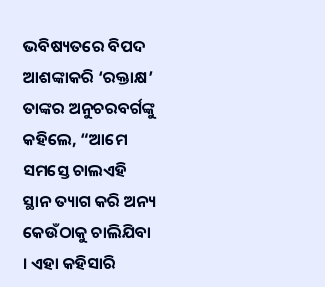ଭବିଷ୍ୟତରେ ବିପଦ ଆଶଙ୍କାକରି ‘ରକ୍ତାକ୍ଷ’ ତାଙ୍କର ଅନୁଚରବର୍ଗଙ୍କୁ କହିଲେ, “ଆମେ ସମସ୍ତେ ଚାଲଏହି ସ୍ଥାନ ତ୍ୟାଗ କରି ଅନ୍ୟ କେଉଁଠାକୁ ଚାଲିଯିବା । ଏହା କହିସାରି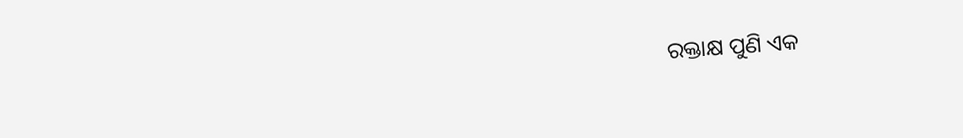ରକ୍ତାକ୍ଷ ପୁଣି ଏକ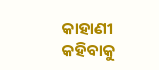କାହାଣୀ କହିବାକୁ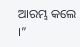ଆରମ୍ଭ କଲେ ।”